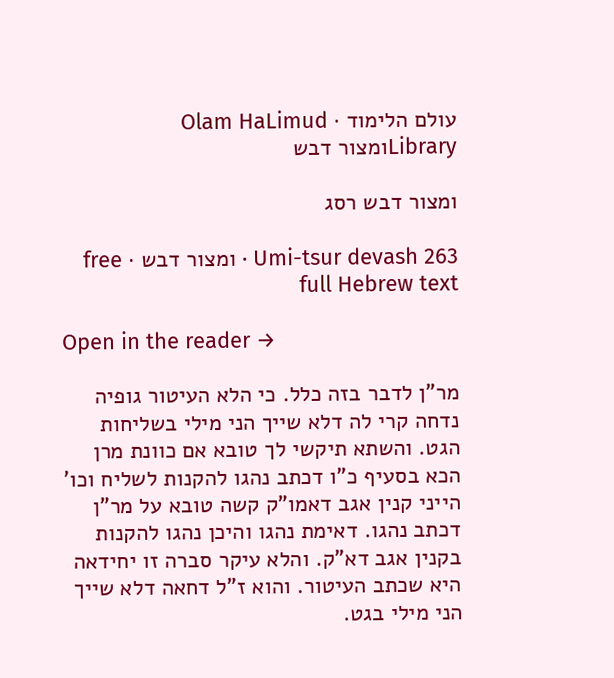עולם הלימוד · Olam HaLimud
Libraryומצור דבש

ומצור דבש רסג

Umi-tsur devash 263 · ומצור דבש · free full Hebrew text

Open in the reader →

מר"ן לדבר בזה כלל. כי הלא העיטור גופיה נדחה קרי לה דלא שייך הני מילי בשליחות הגט. והשתא תיקשי לך טובא אם כוונת מרן הכא בסעיף כ"ו דכתב נהגו להקנות לשליח וכו' הייני קנין אגב דאמו"ק קשה טובא על מר"ן דכתב נהגו. דאימת נהגו והיכן נהגו להקנות בקנין אגב דא"ק. והלא עיקר סברה זו יחידאה היא שכתב העיטור. והוא ז"ל דחאה דלא שייך הני מילי בגט.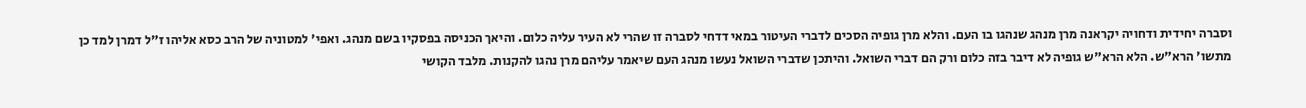וסברה יחידית ודחויה יקראנה מרן מנהג שנהגו בו העם. והלא מרן גופיה הסכים לדברי העיטור במאי דדחי לסברה זו שהרי לא העיר עליה כלום. והיאך הכניסה בפסקיו בשם מנהג. ואפי' למטוניה של הרב כסא אליהו ז"ל דמרן למד כן מתשו' הרא"ש. הלא הרא"ש גופיה לא דיבר בזה כלום ורק הם דברי השואל. והיתכן שדברי השואל נעשו מנהג העם שיאמר עליהם מרן נהגו להקנות. מלבד הקושי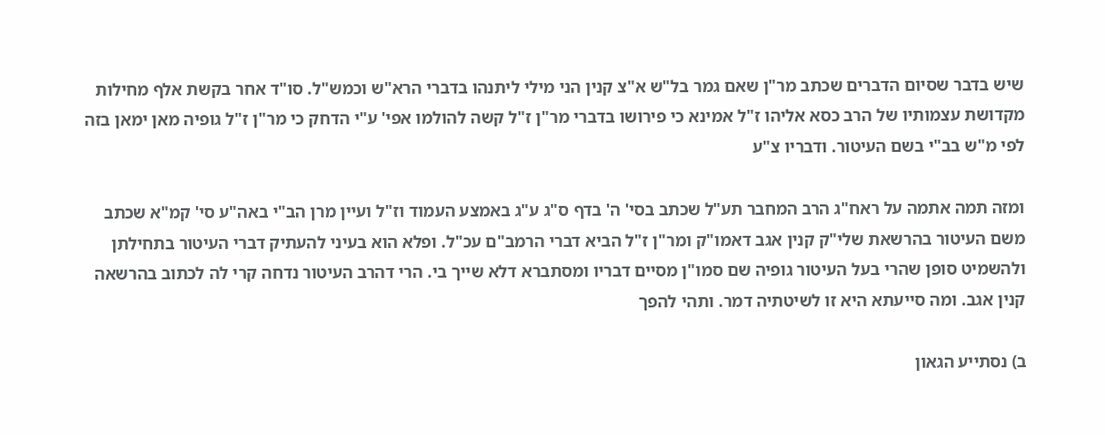שיש בדבר שסיום הדברים שכתב מר"ן שאם גמר בל"ש א"צ קנין הני מילי ליתנהו בדברי הרא"ש וכמש"ל. סו"ד אחר בקשת אלף מחילות מקדושת עצמותיו של הרב כסא אליהו ז"ל אמינא כי פירושו בדברי מר"ן ז"ל קשה להולמו אפי' ע"י הדחק כי מר"ן ז"ל גופיה מאן ימאן בזה לפי מ"ש בב"י בשם העיטור. ודבריו צ"ע

ומזה תמה אתמה על ראח"ג הרב המחבר תע"ל שכתב בסי' ה' בדף ס"ג ע"ג באמצע העמוד וז"ל ועיין מרן הב"י באה"ע סי' קמ"א שכתב משם העיטור בהרשאת שלי"ק קנין אגב דאמו"ק ומר"ן ז"ל הביא דברי הרמב"ם עכ"ל. ופלא הוא בעיני להעתיק דברי העיטור בתחילתן ולהשמיט סופן שהרי בעל העיטור גופיה שם סמו"ן מסיים דבריו ומסתברא דלא שייך בי. הרי דהרב העיטור נדחה קרי לה לכתוב בהרשאה קנין אגב. ומה סייעתא היא זו לשיטתיה דמר. ותהי להפך

ב) נסתייע הגאון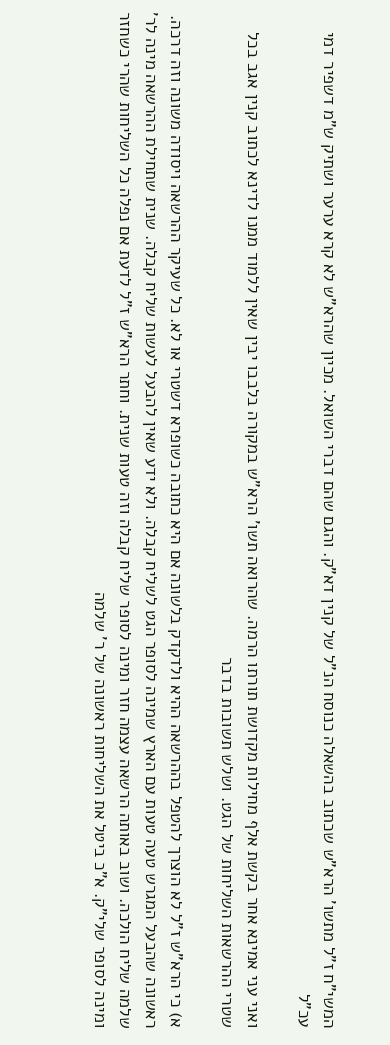המשי"ח ז"ל מתשו' הרא"ש שכתוב בהשאלה כנוסח הנ"ל של קנין דא"ק. והגם שהם דברי השואל. מכיון שהרא"ש לא קרא ערער ושתיק ש"מ דשפיר דמי עכ"ל

ואני עני אמינא אחר בקשת אלף מחילות מקדושת תורתו הרמה. שהרואה תשו' הרא"ש במקורה בלבבו יבין שאין ללמוד ממנו לדינא לכתוב קנין אגב בכל שטרי ההרשאות השליחות של הגט. ושלש תשובות בדבר

א) כי הרא"ש ז"ל לא הוצרך להטפל בההרשאה ההיא ולדקדק בלשונה אם היא כתובה כשופרא דשטרי או לא. כל שעיקר ההרשאה ויסודה משונה וזה דרכה. ראשונה שהבעל המגרש טעה טעות עם הארץ שמינה לסופר הגט לשליח קבלה. ולא ידע שאין להבעל לעשות שליח קבלה. שנית שתחילת ההרשאה מינה לר' שלמה שליח הולכה. ושוב באותה הרשאה עצמה חזר ומינה לסופר שליח קבלה וזה טעות שנית. וחתר הרא"ש ז"ל לדעת אם נפלה כל השליחות שהרי כשחזר ומינה לסופר שלי"ק. א"כ ביטל את השליחות ראשונה של ר' שלמה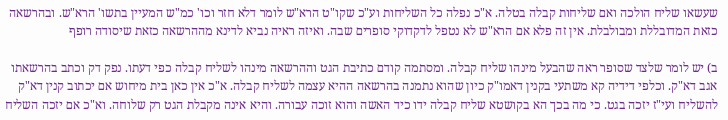שעשאו שליח הולכה ואם שליחות קבלה בטלה. א"כ נפלה כל השליחות וע"כ שקו"ט הרא"ש לומר דלא חזר וכו' כמ"ש המעיין בתשו' הרא"ש. ובהרשאה כזאת המדובללת ומבולבלת. אין זה פלא אם הרא"ש לא נטפל לדקדוקי סופרים שבה. ואיזה ראיה נביא לדינא מההרשאה כזאת שיסודה רופף

ב) יש לומר שלצד שסופר ראה שהבעל מינהו שליח קבלה. ומסתמה קודם כתיבת הגט וההרשאה מינהו לשליח קבלה כפי דעתו. נפק דק וכתב בהרשאתו אגב דא"ק. וכלפי דידיה קא משתעי בקנין דאמו"ק כיון שהוא נתמנה בהרשאה ההיא עצמה לשליח קבלה. א"כ אין כאן בית מיחוש אם יכתוב קנין דא"ק להשליח ועי"ז יזכה בגט. כי מה בכך הא בקושטא שליח קבלה ידו כיד האשה והוא זוכה עבורה. והיא אינה מקבלת הגט רק שלוחה. וא"כ אם יזכה השליח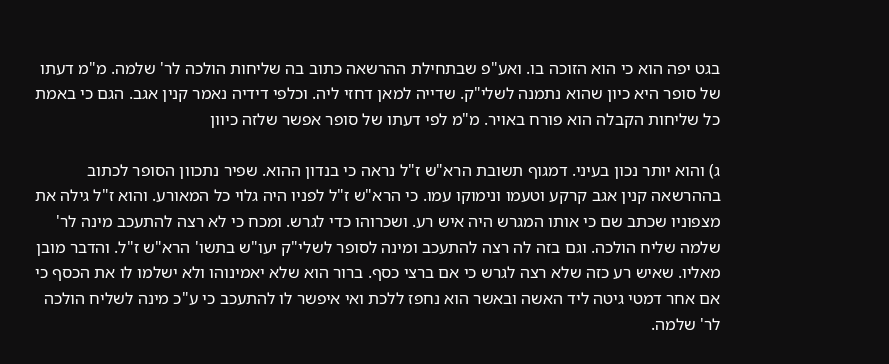בגט יפה הוא כי הוא הזוכה בו. ואע"פ שבתחילת ההרשאה כתוב בה שליחות הולכה לר' שלמה. מ"מ דעתו של סופר היא כיון שהוא נתמנה לשלי"ק. שדייה למאן דחזי ליה. וכלפי דידיה נאמר קנין אגב. הגם כי באמת כל שליחות הקבלה הוא פורח באויר. מ"מ לפי דעתו של סופר אפשר שלזה כיוון

ג) והוא יותר נכון בעיני. דמגוף תשובת הרא"ש ז"ל נראה כי בנדון ההוא. שפיר נתכוון הסופר לכתוב בההרשאה קנין אגב קרקע וטעמו ונימוקו עמו. כי הרא"ש ז"ל לפניו היה גלוי כל המאורע. והוא ז"ל גילה את מצפוניו שכתב שם כי אותו המגרש היה איש רע. ושכרוהו כדי לגרש. ומכח כי לא רצה להתעכב מינה לר' שלמה שליח הולכה. וגם בזה לה רצה להתעכב ומינה לסופר לשלי"ק יעו"ש בתשו' הרא"ש ז"ל. והדבר מובן מאליו. שאיש רע כזה שלא רצה לגרש כי אם ברצי כסף. ברור הוא שלא יאמינוהו ולא ישלמו לו את הכסף כי אם אחר דמטי גיטה ליד האשה ובאשר הוא נחפז ללכת ואי איפשר לו להתעכב כי ע"כ מינה לשליח הולכה לר' שלמה.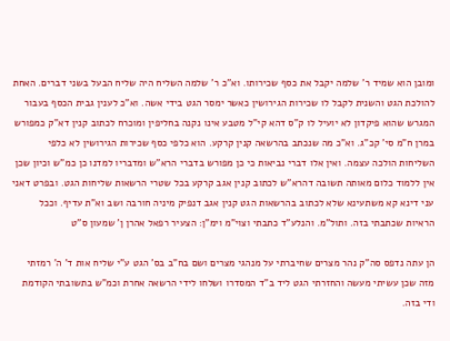ומובן הוא שמיד ר' שלמה יקבל את כסף שכירותו. וא"כ ר' שלמה השליח היה שליח הבעל בשני דברים. האחת להולכת הגט והשנית לקבל לו שכירות הגירושין כאשר ימסר הגט בידי אשה. וא"כ לענין גבית הכסף בעבור המגרש שהוא פיקדון לא יועיל לו ק"ס דהא קי"ל מטבע אינו נקנה בחליפין ומוכרח לכתוב קנין דא"ק כמפורש במרן ח"מ סי' קכ"ג. וא"כ מה שנכתב בהרשאה קנין קרקע. הוא כלפי כסף שכירות הגירושין לא כלפי השליחות הולכה עצמה. ואין אלו דברי נביאות כי כן מפורש בדברי הרא"ש ומדבריו למדנו כן כמ"ש וכיון שכן אין ללמוד כלום מאותה תשובה דהרא"ש לכתוב קנין אגב קרקע בכל שטרי הרשאות שליחות הגט. ובפרט דאני עני דינא קא משתעינא שלא לכתוב בהרשאות הגט קנין אגב דנפיק מיניה חורבה ושב וא"ת עדיף. וככל הראיות שכתבתי בזה. ותול"מ. והנלע"ד כתבתי וצוי"מ וימ"ן: הצעיר רפאל אהרן ן' שמעון ס"ט

הן עתה נדפס סה"ק נהר מצרים שחיברתי על מנהגי מצרים ושם בח"ב בס' הגט ע"י שליח אות ד' ה' רמזתי מזה שכן עשיתי מעשה והחזרתי הגט ליד ב"ד המסדרו ושלחו לידי הרשאה אחרת וכמ"ש בתשובתי הקודמת ודי בזה.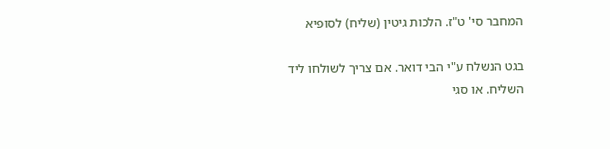המחבר סי' ט"ז. הלכות גיטין (שליח) לסופיא

בגט הנשלח ע"י הבי דואר. אם צריך לשולחו ליד השליח. או סגי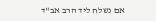אם נשלח ליד הרב אב"ד